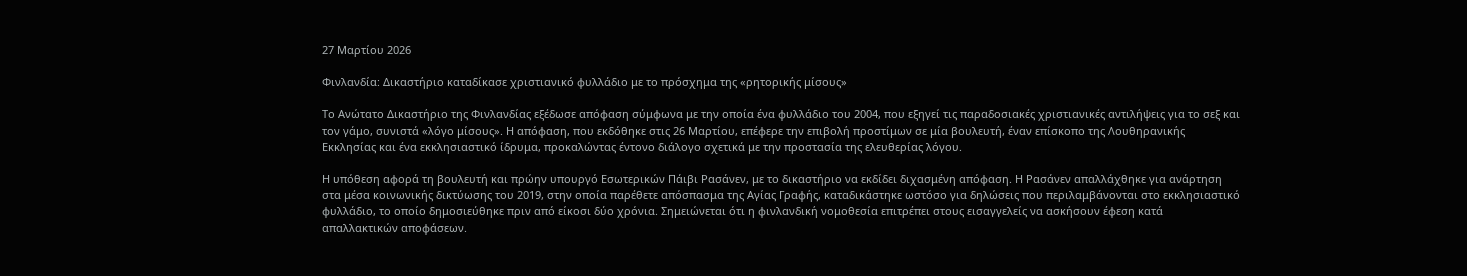27 Μαρτίου 2026

Φινλανδία: Δικαστήριο καταδίκασε χριστιανικό φυλλάδιο με το πρόσχημα της «ρητορικής μίσους»

Το Ανώτατο Δικαστήριο της Φινλανδίας εξέδωσε απόφαση σύμφωνα με την οποία ένα φυλλάδιο του 2004, που εξηγεί τις παραδοσιακές χριστιανικές αντιλήψεις για το σεξ και τον γάμο, συνιστά «λόγο μίσους». Η απόφαση, που εκδόθηκε στις 26 Μαρτίου, επέφερε την επιβολή προστίμων σε μία βουλευτή, έναν επίσκοπο της Λουθηρανικής Εκκλησίας και ένα εκκλησιαστικό ίδρυμα, προκαλώντας έντονο διάλογο σχετικά με την προστασία της ελευθερίας λόγου.

Η υπόθεση αφορά τη βουλευτή και πρώην υπουργό Εσωτερικών Πάιβι Ρασάνεν, με το δικαστήριο να εκδίδει διχασμένη απόφαση. Η Ρασάνεν απαλλάχθηκε για ανάρτηση στα μέσα κοινωνικής δικτύωσης του 2019, στην οποία παρέθετε απόσπασμα της Αγίας Γραφής, καταδικάστηκε ωστόσο για δηλώσεις που περιλαμβάνονται στο εκκλησιαστικό φυλλάδιο, το οποίο δημοσιεύθηκε πριν από είκοσι δύο χρόνια. Σημειώνεται ότι η φινλανδική νομοθεσία επιτρέπει στους εισαγγελείς να ασκήσουν έφεση κατά απαλλακτικών αποφάσεων.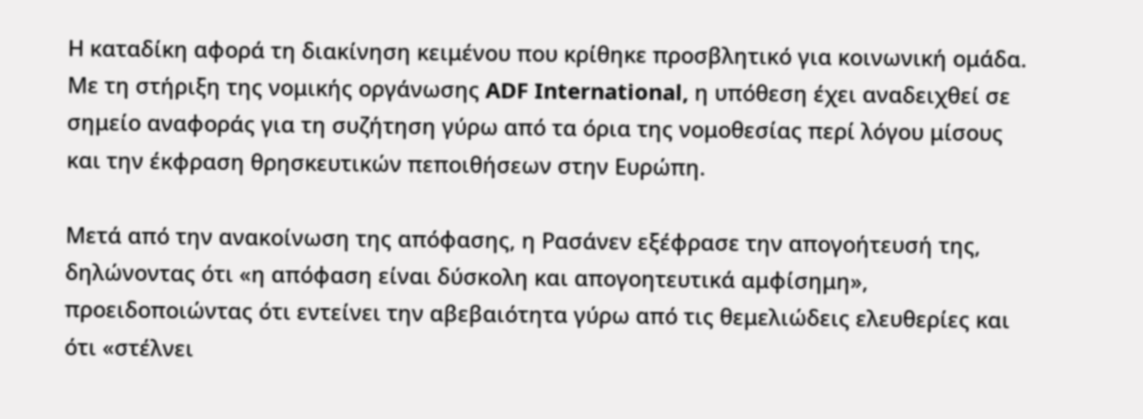Η καταδίκη αφορά τη διακίνηση κειμένου που κρίθηκε προσβλητικό για κοινωνική ομάδα. Με τη στήριξη της νομικής οργάνωσης ADF International, η υπόθεση έχει αναδειχθεί σε σημείο αναφοράς για τη συζήτηση γύρω από τα όρια της νομοθεσίας περί λόγου μίσους και την έκφραση θρησκευτικών πεποιθήσεων στην Ευρώπη.

Μετά από την ανακοίνωση της απόφασης, η Ρασάνεν εξέφρασε την απογοήτευσή της, δηλώνοντας ότι «η απόφαση είναι δύσκολη και απογοητευτικά αμφίσημη», προειδοποιώντας ότι εντείνει την αβεβαιότητα γύρω από τις θεμελιώδεις ελευθερίες και ότι «στέλνει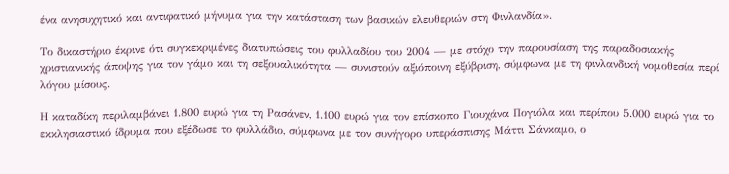ένα ανησυχητικό και αντιφατικό μήνυμα για την κατάσταση των βασικών ελευθεριών στη Φινλανδία».

Το δικαστήριο έκρινε ότι συγκεκριμένες διατυπώσεις του φυλλαδίου του 2004 — με στόχο την παρουσίαση της παραδοσιακής χριστιανικής άποψης για τον γάμο και τη σεξουαλικότητα — συνιστούν αξιόποινη εξύβριση, σύμφωνα με τη φινλανδική νομοθεσία περί λόγου μίσους.

Η καταδίκη περιλαμβάνει 1.800 ευρώ για τη Ρασάνεν, 1.100 ευρώ για τον επίσκοπο Γιουχάνα Πογιόλα και περίπου 5.000 ευρώ για το εκκλησιαστικό ίδρυμα που εξέδωσε το φυλλάδιο, σύμφωνα με τον συνήγορο υπεράσπισης Μάττι Σάνκαμο, ο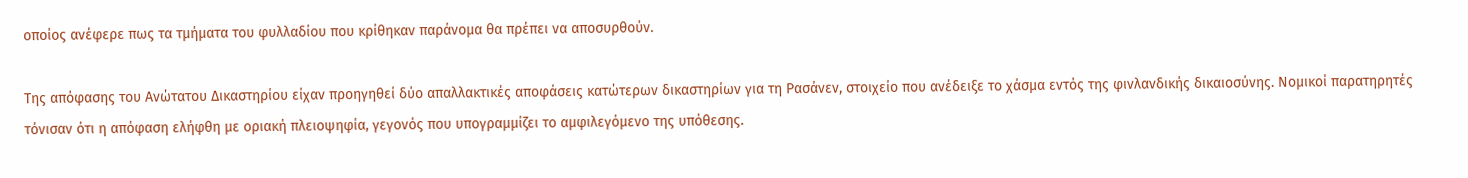οποίος ανέφερε πως τα τμήματα του φυλλαδίου που κρίθηκαν παράνομα θα πρέπει να αποσυρθούν.

Της απόφασης του Ανώτατου Δικαστηρίου είχαν προηγηθεί δύο απαλλακτικές αποφάσεις κατώτερων δικαστηρίων για τη Ρασάνεν, στοιχείο που ανέδειξε το χάσμα εντός της φινλανδικής δικαιοσύνης. Νομικοί παρατηρητές τόνισαν ότι η απόφαση ελήφθη με οριακή πλειοψηφία, γεγονός που υπογραμμίζει το αμφιλεγόμενο της υπόθεσης.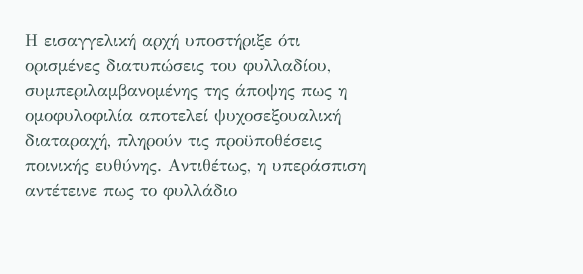Η εισαγγελική αρχή υποστήριξε ότι ορισμένες διατυπώσεις του φυλλαδίου, συμπεριλαμβανομένης της άποψης πως η ομοφυλοφιλία αποτελεί ψυχοσεξουαλική διαταραχή, πληρούν τις προϋποθέσεις ποινικής ευθύνης. Αντιθέτως, η υπεράσπιση αντέτεινε πως το φυλλάδιο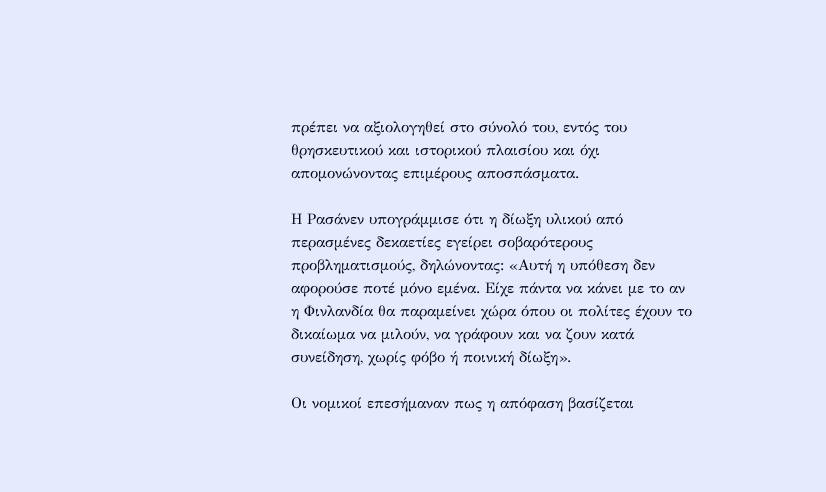πρέπει να αξιολογηθεί στο σύνολό του, εντός του θρησκευτικού και ιστορικού πλαισίου και όχι απομονώνοντας επιμέρους αποσπάσματα.

Η Ρασάνεν υπογράμμισε ότι η δίωξη υλικού από περασμένες δεκαετίες εγείρει σοβαρότερους προβληματισμούς, δηλώνοντας: «Αυτή η υπόθεση δεν αφορούσε ποτέ μόνο εμένα. Είχε πάντα να κάνει με το αν η Φινλανδία θα παραμείνει χώρα όπου οι πολίτες έχουν το δικαίωμα να μιλούν, να γράφουν και να ζουν κατά συνείδηση, χωρίς φόβο ή ποινική δίωξη».

Οι νομικοί επεσήμαναν πως η απόφαση βασίζεται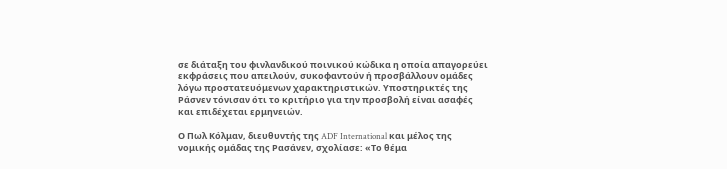σε διάταξη του φινλανδικού ποινικού κώδικα η οποία απαγορεύει εκφράσεις που απειλούν, συκοφαντούν ή προσβάλλουν ομάδες λόγω προστατευόμενων χαρακτηριστικών. Υποστηρικτές της Ράσνεν τόνισαν ότι το κριτήριο για την προσβολή είναι ασαφές και επιδέχεται ερμηνειών.

Ο Πωλ Κόλμαν, διευθυντής της ADF International και μέλος της νομικής ομάδας της Ρασάνεν, σχολίασε: «Το θέμα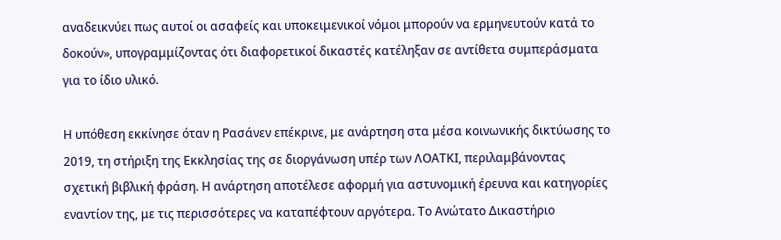αναδεικνύει πως αυτοί οι ασαφείς και υποκειμενικοί νόμοι μπορούν να ερμηνευτούν κατά το δοκούν», υπογραμμίζοντας ότι διαφορετικοί δικαστές κατέληξαν σε αντίθετα συμπεράσματα για το ίδιο υλικό.

Η υπόθεση εκκίνησε όταν η Ρασάνεν επέκρινε, με ανάρτηση στα μέσα κοινωνικής δικτύωσης το 2019, τη στήριξη της Εκκλησίας της σε διοργάνωση υπέρ των ΛΟΑΤΚΙ, περιλαμβάνοντας σχετική βιβλική φράση. Η ανάρτηση αποτέλεσε αφορμή για αστυνομική έρευνα και κατηγορίες εναντίον της, με τις περισσότερες να καταπέφτουν αργότερα. Το Ανώτατο Δικαστήριο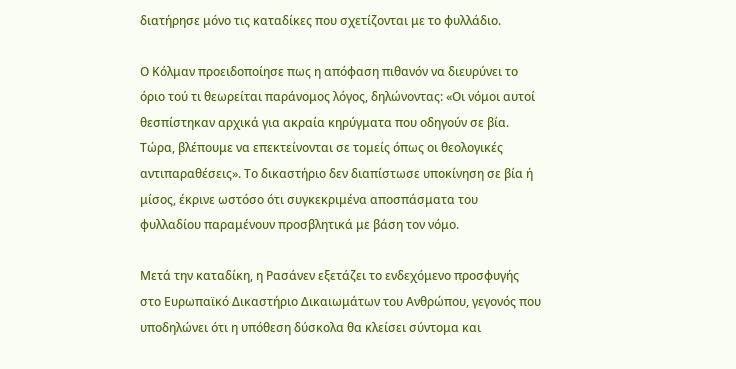διατήρησε μόνο τις καταδίκες που σχετίζονται με το φυλλάδιο.

Ο Κόλμαν προειδοποίησε πως η απόφαση πιθανόν να διευρύνει το όριο τού τι θεωρείται παράνομος λόγος, δηλώνοντας: «Οι νόμοι αυτοί θεσπίστηκαν αρχικά για ακραία κηρύγματα που οδηγούν σε βία. Τώρα, βλέπουμε να επεκτείνονται σε τομείς όπως οι θεολογικές αντιπαραθέσεις». Το δικαστήριο δεν διαπίστωσε υποκίνηση σε βία ή μίσος, έκρινε ωστόσο ότι συγκεκριμένα αποσπάσματα του φυλλαδίου παραμένουν προσβλητικά με βάση τον νόμο.

Μετά την καταδίκη, η Ρασάνεν εξετάζει το ενδεχόμενο προσφυγής στο Ευρωπαϊκό Δικαστήριο Δικαιωμάτων του Ανθρώπου, γεγονός που υποδηλώνει ότι η υπόθεση δύσκολα θα κλείσει σύντομα και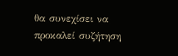θα συνεχίσει να προκαλεί συζήτηση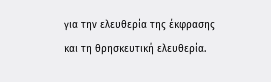για την ελευθερία της έκφρασης και τη θρησκευτική ελευθερία.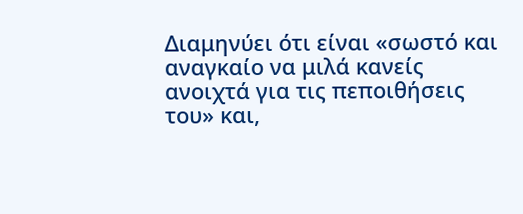Διαμηνύει ότι είναι «σωστό και αναγκαίο να μιλά κανείς ανοιχτά για τις πεποιθήσεις του» και,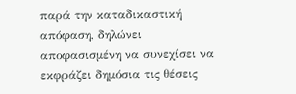παρά την καταδικαστική απόφαση, δηλώνει αποφασισμένη να συνεχίσει να εκφράζει δημόσια τις θέσεις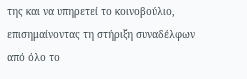της και να υπηρετεί το κοινοβούλιο, επισημαίνοντας τη στήριξη συναδέλφων από όλο το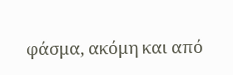φάσμα, ακόμη και από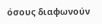όσους διαφωνούν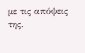με τις απόψεις της.